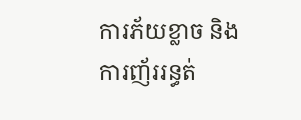ការភ័យខ្លាច និងការញ័ររន្ធត់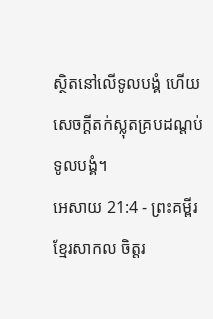ស្ថិតនៅលើទូលបង្គំ ហើយសេចក្ដីតក់ស្លុតគ្របដណ្ដប់ទូលបង្គំ។
អេសាយ 21:4 - ព្រះគម្ពីរខ្មែរសាកល ចិត្តរ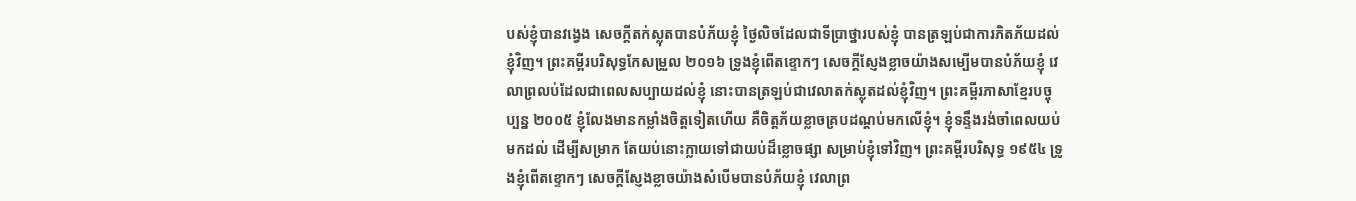បស់ខ្ញុំបានវង្វេង សេចក្ដីតក់ស្លុតបានបំភ័យខ្ញុំ ថ្ងៃលិចដែលជាទីប្រាថ្នារបស់ខ្ញុំ បានត្រឡប់ជាការភិតភ័យដល់ខ្ញុំវិញ។ ព្រះគម្ពីរបរិសុទ្ធកែសម្រួល ២០១៦ ទ្រូងខ្ញុំពើតខ្ទោកៗ សេចក្ដីស្ញែងខ្លាចយ៉ាងសម្បើមបានបំភ័យខ្ញុំ វេលាព្រលប់ដែលជាពេលសប្បាយដល់ខ្ញុំ នោះបានត្រឡប់ជាវេលាតក់ស្លុតដល់ខ្ញុំវិញ។ ព្រះគម្ពីរភាសាខ្មែរបច្ចុប្បន្ន ២០០៥ ខ្ញុំលែងមានកម្លាំងចិត្តទៀតហើយ គឺចិត្តភ័យខ្លាចគ្របដណ្ដប់មកលើខ្ញុំ។ ខ្ញុំទន្ទឹងរង់ចាំពេលយប់មកដល់ ដើម្បីសម្រាក តែយប់នោះក្លាយទៅជាយប់ដ៏ខ្លោចផ្សា សម្រាប់ខ្ញុំទៅវិញ។ ព្រះគម្ពីរបរិសុទ្ធ ១៩៥៤ ទ្រូងខ្ញុំពើតខ្ទោកៗ សេចក្ដីស្ញែងខ្លាចយ៉ាងសំបើមបានបំភ័យខ្ញុំ វេលាព្រ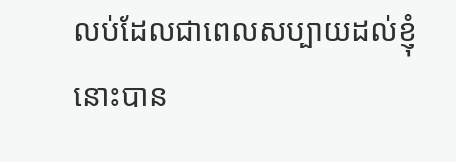លប់ដែលជាពេលសប្បាយដល់ខ្ញុំ នោះបាន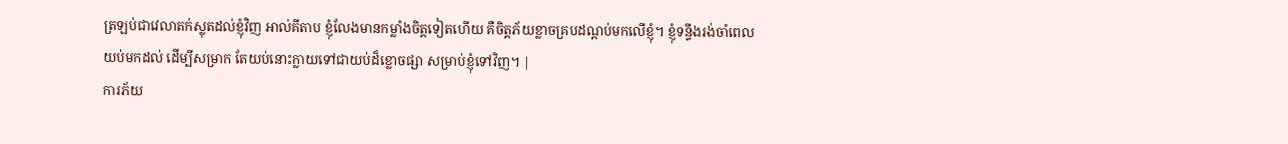ត្រឡប់ជាវេលាតក់ស្លុតដល់ខ្ញុំវិញ អាល់គីតាប ខ្ញុំលែងមានកម្លាំងចិត្តទៀតហើយ គឺចិត្តភ័យខ្លាចគ្របដណ្ដប់មកលើខ្ញុំ។ ខ្ញុំទន្ទឹងរង់ចាំពេលយប់មកដល់ ដើម្បីសម្រាក តែយប់នោះក្លាយទៅជាយប់ដ៏ខ្លោចផ្សា សម្រាប់ខ្ញុំទៅវិញ។ |
ការភ័យ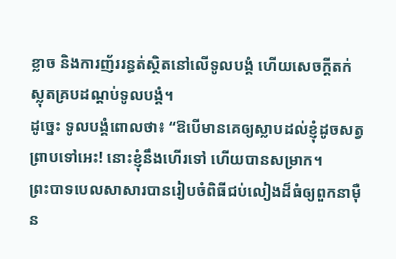ខ្លាច និងការញ័ររន្ធត់ស្ថិតនៅលើទូលបង្គំ ហើយសេចក្ដីតក់ស្លុតគ្របដណ្ដប់ទូលបង្គំ។
ដូច្នេះ ទូលបង្គំពោលថា៖ “ឱបើមានគេឲ្យស្លាបដល់ខ្ញុំដូចសត្វព្រាបទៅអេះ! នោះខ្ញុំនឹងហើរទៅ ហើយបានសម្រាក។
ព្រះបាទបេលសាសារបានរៀបចំពិធីជប់លៀងដ៏ធំឲ្យពួកនាម៉ឺន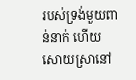របស់ទ្រង់មួយពាន់នាក់ ហើយសោយស្រានៅ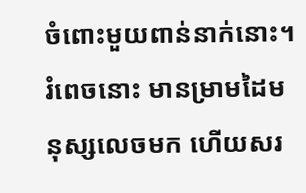ចំពោះមួយពាន់នាក់នោះ។
រំពេចនោះ មានម្រាមដៃមនុស្សលេចមក ហើយសរ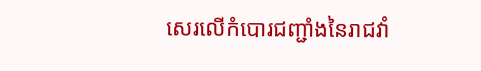សេរលើកំបោរជញ្ជាំងនៃរាជវាំ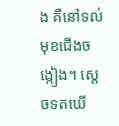ង គឺនៅទល់មុខជើងចង្កៀង។ ស្ដេចទតឃើ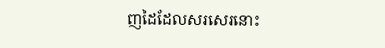ញដៃដែលសរសេរនោះ